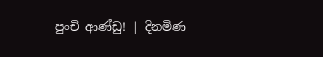පුංචි ආණ්ඩු! | දිනමිණ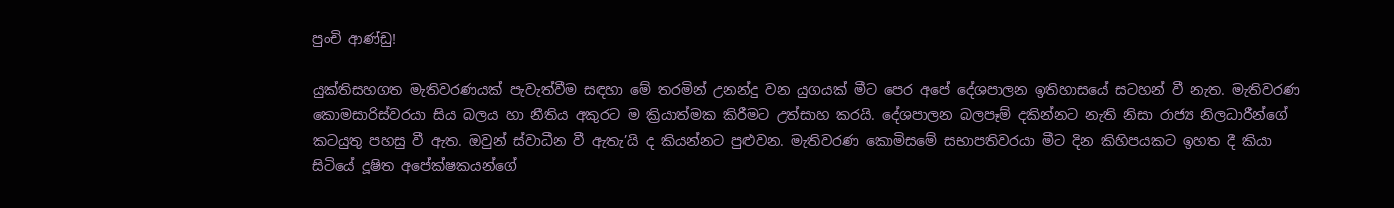පුංචි ආණ්ඩු!

යුක්තිසහගත මැතිවරණයක් පැවැත්වීම සඳහා මේ තරමින් උනන්දු වන යුගයක් මීට පෙර අපේ දේශපාලන ඉතිහාසයේ සටහන් වී නැත. මැතිවරණ කොමසාරිස්වරයා සිය බලය හා නීතිය අකුරට ම ක්‍රියාත්මක කිරීමට උත්සාහ කරයි. දේශපාලන බලපෑම් දකින්නට නැති නිසා රාජ්‍ය නිලධාරීන්ගේ කටයුතු පහසු වී ඇත. ඔවුන් ස්වාධීන වී ඇතැ’යි ද කියන්නට පුළුවන. මැතිවරණ කොමිසමේ සභාපතිවරයා මීට දින කිහිපයකට ඉහත දී කියා සිටියේ දූෂිත අපේක්ෂකයන්ගේ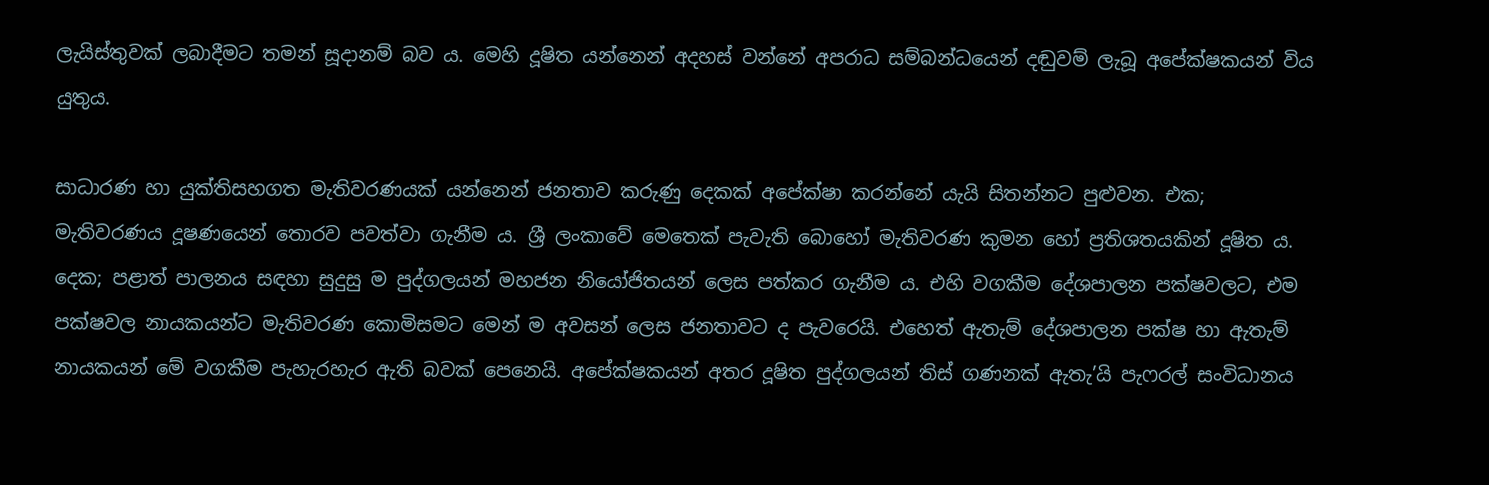ලැයිස්තුවක් ලබාදීමට තමන් සූදානම් බව ය. මෙහි දූෂිත යන්නෙන් අදහස් වන්නේ අපරාධ සම්බන්ධයෙන් දඬුවම් ලැබූ අපේක්ෂක‍යන් විය යුතුය.

සාධාරණ හා යුක්තිසහගත මැතිවරණයක් යන්නෙන් ජනතාව කරුණු දෙකක් අපේක්ෂා කරන්නේ යැයි සිතන්නට පුළුවන. එක; මැතිවරණය දූෂණයෙන් තොරව පවත්වා ගැනීම ය. ශ්‍රී ලංකාවේ මෙතෙක් පැවැති බොහෝ මැතිවරණ කුමන හෝ ප්‍රතිශතයකින් දූෂිත ය. දෙක; පළාත් පාලනය සඳහා සුදුසු ම පුද්ගලයන් මහජන නියෝජිතයන් ලෙස පත්කර ගැනීම ය. එහි වගකීම දේශපාලන පක්ෂවලට, එම පක්ෂවල නායකයන්ට මැතිවරණ කොමිසමට මෙන් ම අවසන් ලෙස ජනතාවට ද පැවරෙයි. එහෙත් ඇතැම් දේශපාලන පක්ෂ හා ඇතැම් නායකයන් මේ වගකීම පැහැරහැර ඇති බවක් පෙනෙයි. අපේක්ෂකයන් අතර දූෂිත පුද්ගලයන් තිස් ගණනක් ඇතැ’යි පැෆරල් සංවිධානය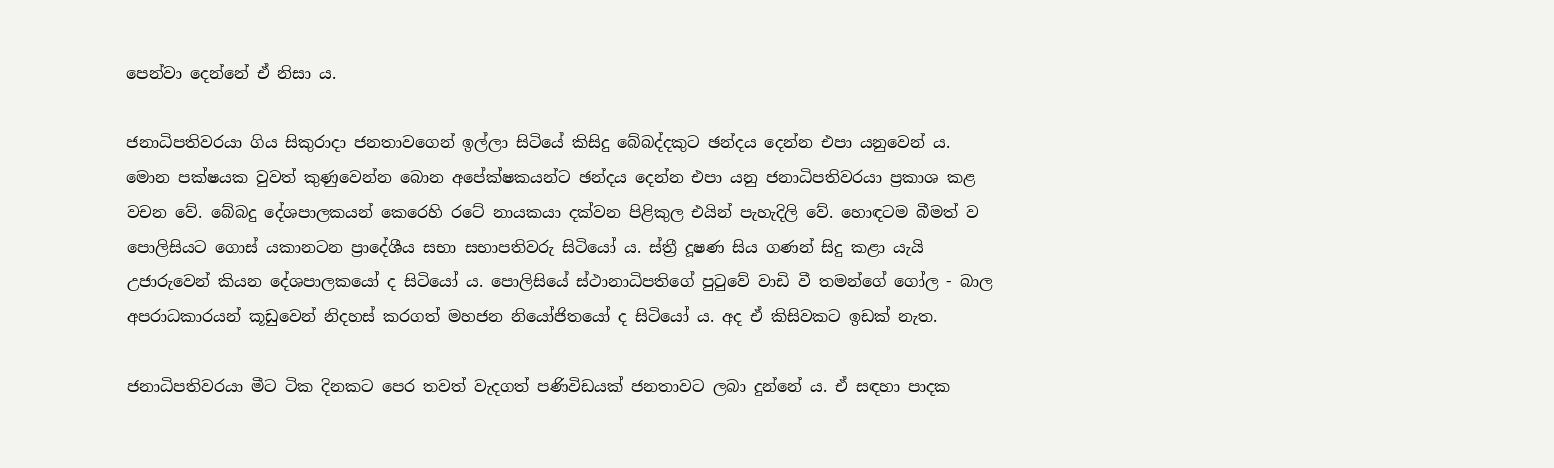පෙන්වා දෙන්නේ ඒ නිසා ය.

ජනාධිපතිවරයා ගිය සිකුරාදා ජනතාවගෙන් ඉල්ලා සිටියේ කිසිදු බේබද්දකුට ඡන්දය දෙන්න එපා යනුවෙන් ය. මොන පක්ෂයක වුවත් කුණුවෙන්න බොන අපේක්ෂකයන්ට ඡන්දය දෙන්න එපා යනු ජනාධිපතිවරයා ප්‍රකාශ කළ වචන වේ. බේබදු දේශපාලකයන් කෙරෙහි රටේ නායකයා දක්වන පිළිකුල එයින් පැහැදිලි වේ. හොඳටම බීමත් ව පොලිසියට ගොස් යකානටන ප්‍රාදේශීය සභා සභාපතිවරු සිටියෝ ය. ස්ත්‍රී දූෂණ සිය ගණන් සිදු කළා යැයි උජාරුවෙන් කියන දේශපාලකයෝ ද සිටියෝ ය. පොලිසියේ ස්ථානාධිපතිගේ පුටුවේ වාඩි වී තමන්ගේ ගෝල - බාල අපරාධකාරයන් කූඩුවෙන් නිදහස් කරගත් මහජන නියෝජිතයෝ ද සිටියෝ ය. අද ඒ කිසිවකට ඉඩක් නැත.

ජනාධිපතිවරයා මීට ටික දිනකට පෙර තවත් වැදගත් පණිවිඩයක් ජනතාවට ලබා දුන්නේ ය. ඒ සඳහා පාදක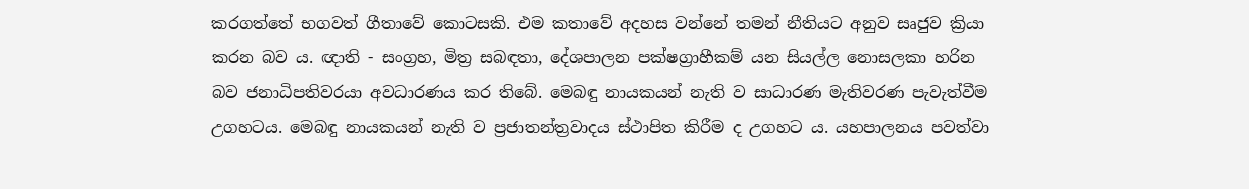කරගත්තේ භගවත් ගීතාවේ කොටසකි. එම කතාවේ අදහස වන්නේ තමන් නීතියට අනුව සෘජුව ක්‍රියා කරන බව ය. ඥාති - සංග්‍රහ, මිත්‍ර සබඳතා, දේශපාලන පක්ෂග්‍රාහීකම් යන සියල්ල නොසලකා හරින බව ජනාධිපතිවරයා අවධාරණය කර තිබේ. මෙබඳු නායකයන් නැති ව සාධාරණ මැතිවරණ පැවැත්වීම උගහටය. මෙබඳු නායකයන් නැති ව ප්‍රජාතන්ත්‍රවාදය ස්ථාපිත කිරීම ද උගහට ය. යහපාලනය පවත්වා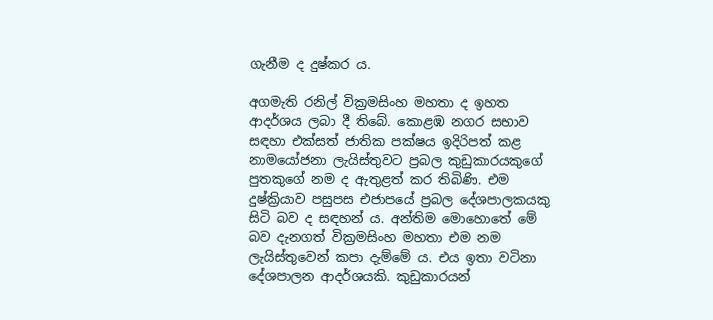ගැනීම ද දුෂ්කර ය.

අගමැති රනිල් වික්‍රමසිංහ මහතා ද ඉහත ආදර්ශය ලබා දී තිබේ. කොළඹ නගර සභාව සඳහා එක්සත් ජාතික පක්ෂය ඉදිරිපත් කළ නාමයෝජනා ලැයිස්තුවට ප්‍රබල කුඩුකාරයකුගේ පුතකුගේ නම ද ඇතුළත් කර තිබිණි. එම දුෂ්ක්‍රියාව පසුපස එජාපයේ ප්‍රබල දේශපාලකයකු සිටි බව ද සඳහන් ය. අන්තිම මොහොතේ මේ බව දැනගත් වික්‍රමසිංහ මහතා එම නම ලැයිස්තුවෙන් කපා දැම්මේ ය. එය ඉතා වටිනා දේශපාලන ආදර්ශයකි. කුඩුකාරයන්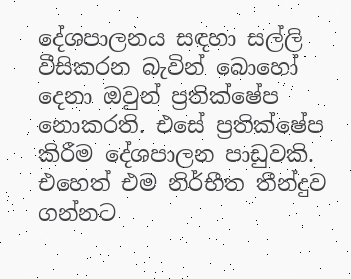දේශපාලනය සඳහා සල්ලි වීසිකරන බැවින් බොහෝ දෙනා ඔවුන් ප්‍රතික්ෂේප නොකරති. එසේ ප්‍රතික්ෂේප කිරීම දේශපාලන පාඩුවකි. එහෙත් එම නිර්භීත තීන්දුව ගන්නට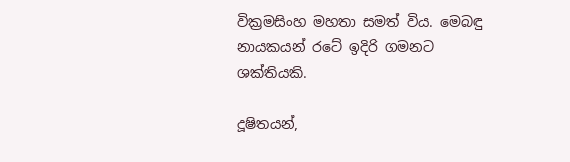වික්‍රමසිංහ මහතා සමත් විය. මෙබඳු නායකයන් රටේ ඉදිරි ගමනට ශක්තියකි.

දූෂිතයන්,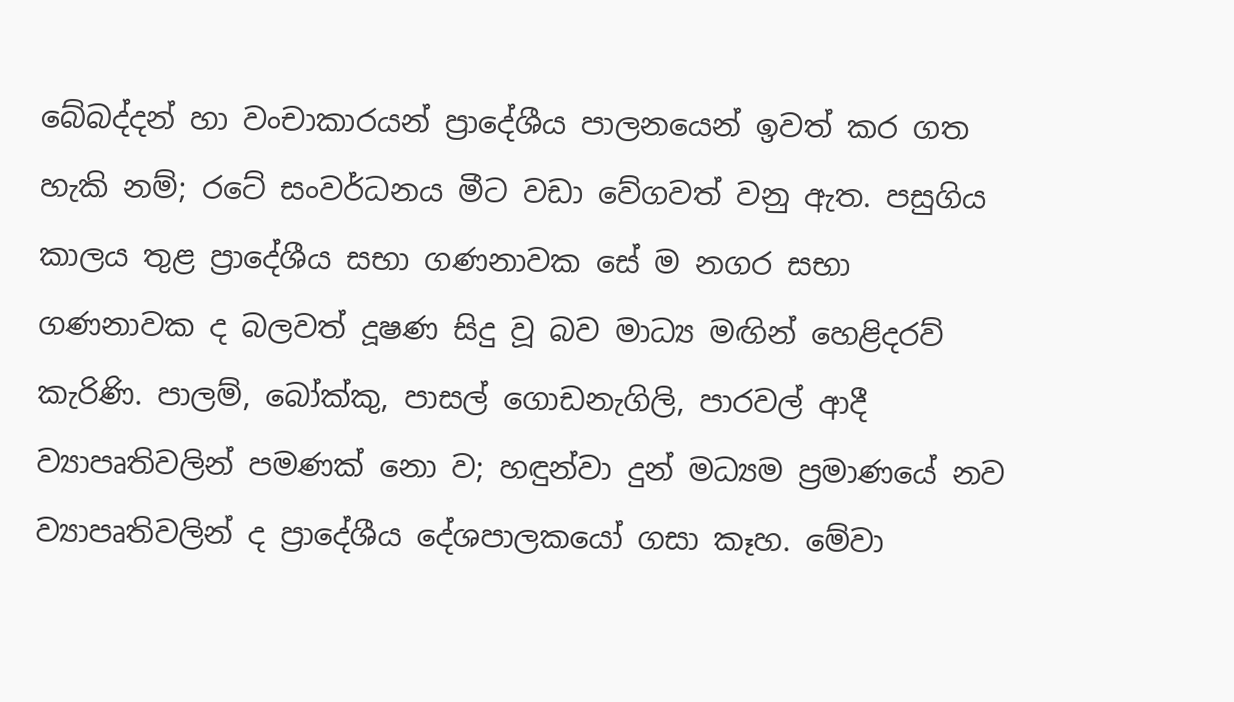බේබද්දන් හා වංචාකාරයන් ප්‍රාදේශීය පාලනයෙන් ඉවත් කර ගත හැකි නම්; රටේ සංවර්ධනය මීට වඩා වේගවත් වනු ඇත. පසුගිය කාලය තුළ ප්‍රාදේශීය සභා ගණනාවක සේ ම නගර සභා ගණනාවක ද බලවත් දූෂණ සිදු වූ බව මාධ්‍ය මඟින් හෙළිදරව් කැරිණි. පාලම්, බෝක්කු, පාසල් ගොඩනැගිලි, පාරවල් ආදී ව්‍යාපෘතිවලින් පමණක් නො ව; හඳුන්වා දුන් මධ්‍යම ප්‍රමාණයේ නව ව්‍යාපෘතිවලින් ද ප්‍රාදේශීය දේශපාලකයෝ ගසා කෑහ. මේවා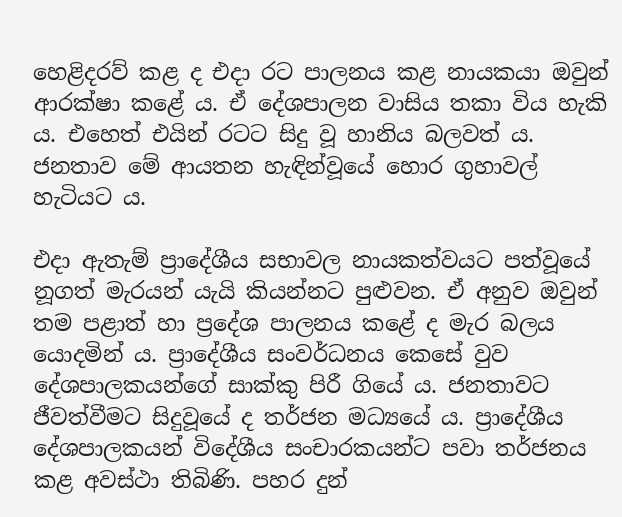හෙළිදරව් කළ ද එදා රට පාලනය කළ නායකයා ඔවුන් ආරක්ෂා කළේ ය. ඒ දේශපාලන වාසිය තකා විය හැකි ය. එහෙත් එයින් රටට සිදු වූ හානිය බලවත් ය. ජනතාව මේ ආයතන හැඳින්වූයේ හොර ගුහාවල් හැටියට ය.

එදා ඇතැම් ප්‍රාදේශීය සභාවල නායකත්වයට පත්වූයේ නූගත් මැරයන් යැයි කියන්නට පුළුවන. ඒ අනුව ඔවුන් තම පළාත් හා ප්‍රදේශ පාලනය කළේ ද මැර බලය යොදමින් ය. ප්‍රාදේශීය සංවර්ධනය කෙසේ වුව දේශපාලකයන්ගේ සාක්කු පිරී ගියේ ය. ජනතාවට ජීවත්වීමට සිදුවූයේ ද තර්ජන මධ්‍යයේ ය. ප්‍රාදේශීය දේශපාලකයන් විදේශීය සංචාරකයන්ට පවා තර්ජනය කළ අවස්ථා තිබිණි. පහර දුන්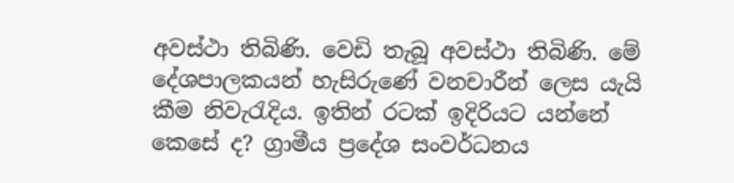අවස්ථා තිබිණි. වෙඩි තැබූ අවස්ථා තිබිණි. මේ දේශපාලකයන් හැසිරුණේ වනචාරීන් ලෙස යැයි කීම නිවැරැදිය. ඉතින් රටක් ඉදිරියට යන්නේ කෙසේ ද? ග්‍රාමීය ප්‍රදේශ සංවර්ධනය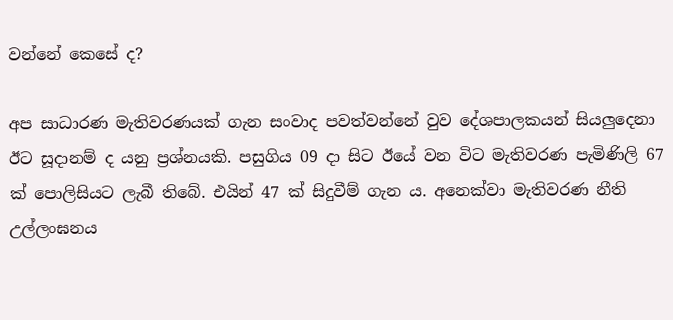වන්නේ කෙසේ ද?

අප සාධාරණ මැතිවරණයක් ගැන සංවාද පවත්වන්නේ වුව දේශපාලකයන් සියලුදෙනා ඊට සූදානම් ද යනු ප්‍රශ්නයකි. පසුගිය 09 දා සිට ඊයේ වන විට මැතිවරණ පැමිණිලි 67 ක් පොලිසියට ලැබී තිබේ. එයින් 47 ක් සිදුවීම් ගැන ය. අනෙක්වා මැතිවරණ නීති උල්ලංඝනය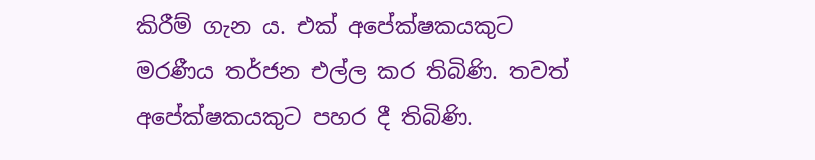කිරීම් ගැන ය. එක් අපේක්ෂකයකුට මරණීය තර්ජන එල්ල කර තිබිණි. තවත් අපේක්ෂකයකුට පහර දී තිබිණි.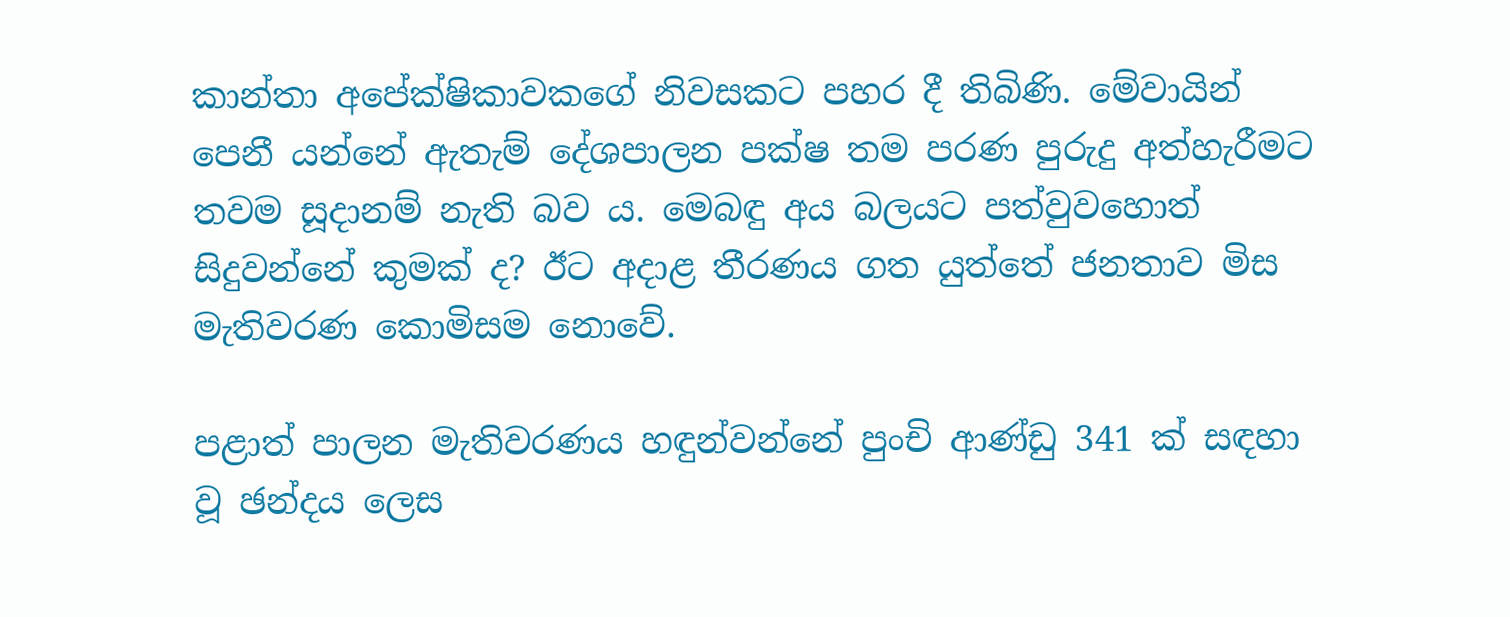කාන්තා අපේක්ෂිකාවකගේ නිවසකට පහර දී තිබිණි. මේවායින් පෙනී යන්නේ ඇතැම් දේශපාලන පක්ෂ තම පරණ පුරුදු අත්හැරීමට තවම සූදානම් නැති බව ය. මෙබඳු අය බලයට පත්වුවහොත් සිදුවන්නේ කුමක් ද? ඊට අදාළ තීරණය ගත යුත්තේ ජනතාව මිස මැතිවරණ කොමිසම නොවේ.

පළාත් පාලන මැතිවරණය හඳුන්වන්නේ පුංචි ආණ්ඩු 341 ක් සඳහා වූ ඡන්දය ලෙස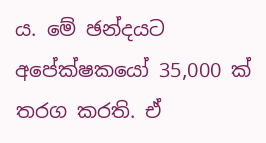ය. මේ ඡන්දයට අපේක්ෂකයෝ 35,000 ක් තරග කරති. ඒ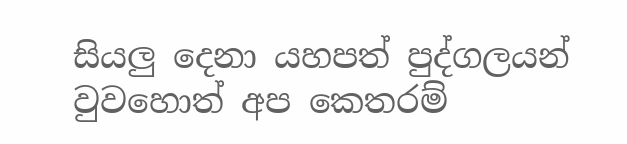සියලු දෙනා යහපත් පුද්ගලයන් වුවහොත් අප කෙතරම්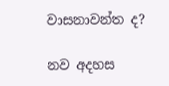වාසනාවන්ත ද?

නව අදහස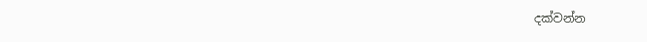දක්වන්න